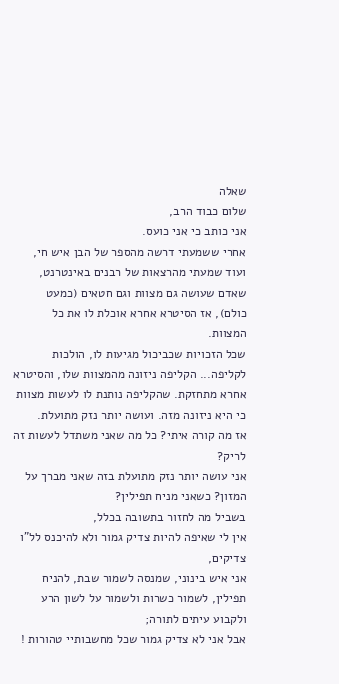שאלה
שלום כבוד הרב,
אני כותב כי אני כועס.
אחרי ששמעתי דרשה מהספר של הבן איש חי, ועוד שמעתי מהרצאות של רבנים באינטרנט,
שאדם שעושה גם מצוות וגם חטאים (כמעט כולם), אז הסיטרא אחרא אוכלת לו את כל המצוות.
שכל הזכויות שכביכול מגיעות לו, הולכות לקליפה... הקליפה ניזונה מהמצוות שלו, והסיטרא אחרא מתחזקת. שהקליפה נותנת לו לעשות מצוות כי היא ניזונה מזה. ועושה יותר נזק מתועלת.
אז מה קורה איתי? כל מה שאני משתדל לעשות זה לריק?
אני עושה יותר נזק מתועלת בזה שאני מברך על המזון? כשאני מניח תפילין?
בשביל מה לחזור בתשובה בכלל,
אין לי שאיפה להיות צדיק גמור ולא להיכנס לל"ו צדיקים,
אני איש בינוני, שמנסה לשמור שבת, להניח תפילין, לשמור כשרות ולשמור על לשון הרע ולקבוע עיתים לתורה;
אבל אני לא צדיק גמור שכל מחשבותיי טהורות !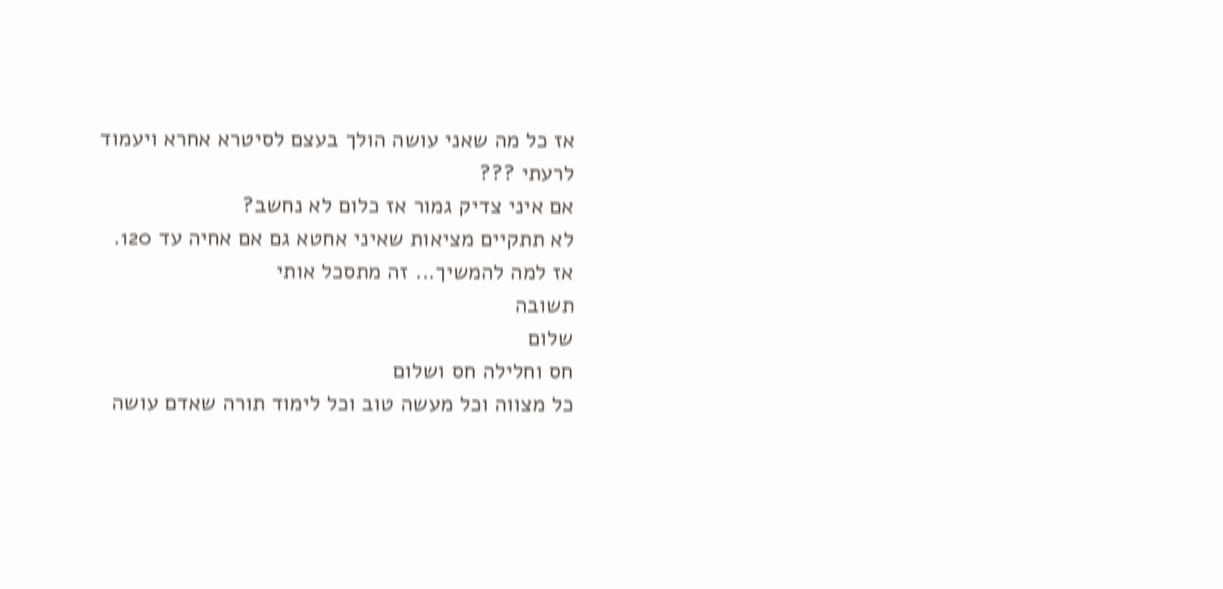אז כל מה שאני עושה הולך בעצם לסיטרא אחרא ויעמוד לרעתי ???
אם איני צדיק גמור אז כלום לא נחשב?
לא תתקיים מציאות שאיני אחטא גם אם אחיה עד 120.
אז למה להמשיך... זה מתסכל אותי
תשובה
שלום
חס וחלילה חס ושלום
כל מצווה וכל מעשה טוב וכל לימוד תורה שאדם עושה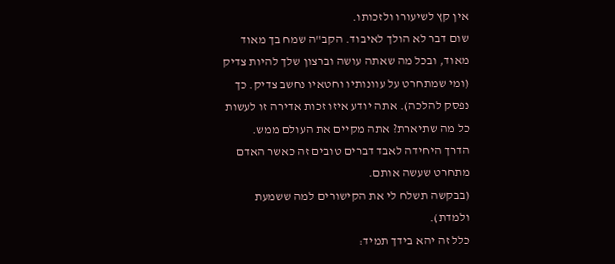אין קץ לשיעורו ולזכותו.
שום דבר לא הולך לאיבוד. הקב"ה שמח בך מאוד מאוד, ובכל מה שאתה עושה וברצון שלך להיות צדיק (ומי שמתחרט על עוונותיו וחטאיו נחשב צדיק. כך נפסק להלכה). אתה יודע איזו זכות אדירה זו לעשות כל מה שתיארת? אתה מקיים את העולם ממש.
הדרך היחידה לאבד דברים טובים זה כאשר האדם מתחרט שעשה אותם.
(בבקשה תשלח לי את הקישורים למה ששמעת ולמדת).
כלל זה יהא בידך תמיד: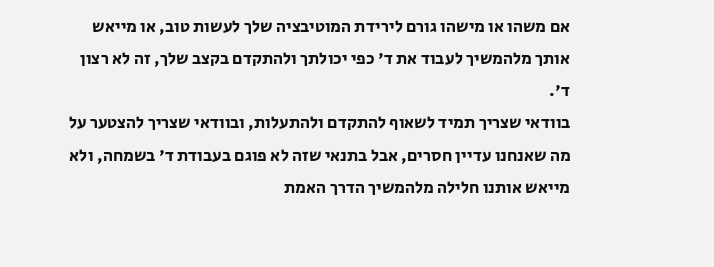אם משהו או מישהו גורם לירידת המוטיבציה שלך לעשות טוב, או מייאש אותך מלהמשיך לעבוד את ד' כפי יכולתך ולהתקדם בקצב שלך, זה לא רצון ד'.
בוודאי שצריך תמיד לשאוף להתקדם ולהתעלות, ובוודאי שצריך להצטער על מה שאנחנו עדיין חסרים, אבל בתנאי שזה לא פוגם בעבודת ד' בשמחה, ולא מייאש אותנו חלילה מלהמשיך הדרך האמת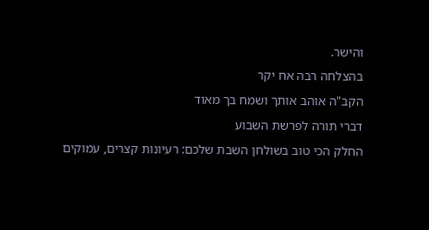והישר.
בהצלחה רבה אח יקר
הקב"ה אוהב אותך ושמח בך מאוד
דברי תורה לפרשת השבוע
החלק הכי טוב בשולחן השבת שלכם: רעיונות קצרים, עמוקים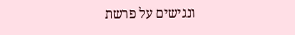ונגישים על פרשת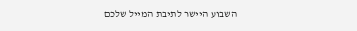השבוע היישר לתיבת המייל שלכם